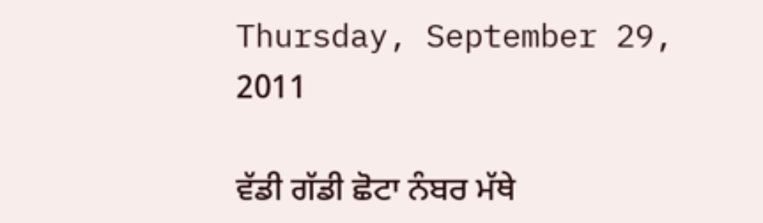Thursday, September 29, 2011

ਵੱਡੀ ਗੱਡੀ ਛੋਟਾ ਨੰਬਰ ਮੱਥੇ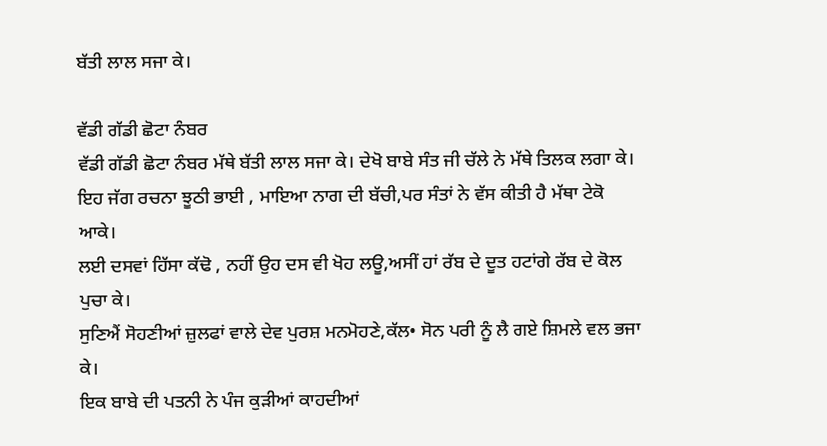ਬੱਤੀ ਲਾਲ ਸਜਾ ਕੇ।

ਵੱਡੀ ਗੱਡੀ ਛੋਟਾ ਨੰਬਰ
ਵੱਡੀ ਗੱਡੀ ਛੋਟਾ ਨੰਬਰ ਮੱਥੇ ਬੱਤੀ ਲਾਲ ਸਜਾ ਕੇ। ਦੇਖੋ ਬਾਬੇ ਸੰਤ ਜੀ ਚੱਲੇ ਨੇ ਮੱਥੇ ਤਿਲਕ ਲਗਾ ਕੇ।
ਇਹ ਜੱਗ ਰਚਨਾ ਝੂਠੀ ਭਾਈ , ਮਾਇਆ ਨਾਗ ਦੀ ਬੱਚੀ,ਪਰ ਸੰਤਾਂ ਨੇ ਵੱਸ ਕੀਤੀ ਹੈ ਮੱਥਾ ਟੇਕੋ ਆਕੇ।
ਲਈ ਦਸਵਾਂ ਹਿੱਸਾ ਕੱਢੋ , ਨਹੀਂ ਉਹ ਦਸ ਵੀ ਖੋਹ ਲਊ,ਅਸੀਂ ਹਾਂ ਰੱਬ ਦੇ ਦੂਤ ਹਟਾਂਗੇ ਰੱਬ ਦੇ ਕੋਲ ਪੁਚਾ ਕੇ।
ਸੁਣਿਐਂ ਸੋਹਣੀਆਂ ਜ਼ੁਲਫਾਂ ਵਾਲੇ ਦੇਵ ਪੁਰਸ਼ ਮਨਮੋਹਣੇ,ਕੱਲ• ਸੋਨ ਪਰੀ ਨੂੰ ਲੈ ਗਏ ਸ਼ਿਮਲੇ ਵਲ ਭਜਾ ਕੇ।
ਇਕ ਬਾਬੇ ਦੀ ਪਤਨੀ ਨੇ ਪੰਜ ਕੁੜੀਆਂ ਕਾਹਦੀਆਂ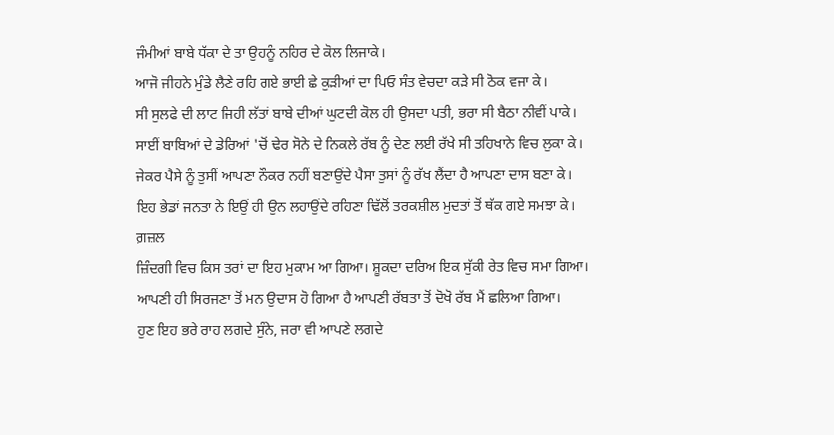ਜੰਮੀਆਂ ਬਾਬੇ ਧੱਕਾ ਦੇ ਤਾ ਉਹਨੂੰ ਨਹਿਰ ਦੇ ਕੋਲ ਲਿਜਾਕੇ।
ਆਜੋ ਜੀਹਨੇ ਮੁੰਡੇ ਲੈਣੇ ਰਹਿ ਗਏ ਭਾਈ ਛੇ ਕੁੜੀਆਂ ਦਾ ਪਿਓ ਸੰਤ ਵੇਚਦਾ ਕੜੇ ਸੀ ਠੋਕ ਵਜਾ ਕੇ।
ਸੀ ਸੁਲਫੇ ਦੀ ਲਾਟ ਜਿਹੀ ਲੱਤਾਂ ਬਾਬੇ ਦੀਆਂ ਘੁਟਦੀ ਕੋਲ ਹੀ ਉਸਦਾ ਪਤੀ, ਭਰਾ ਸੀ ਬੈਠਾ ਨੀਵੀਂ ਪਾਕੇ।
ਸਾਈਂ ਬਾਬਿਆਂ ਦੇ ਡੇਰਿਆਂ 'ਚੋਂ ਢੇਰ ਸੋਨੇ ਦੇ ਨਿਕਲੇ ਰੱਬ ਨੂੰ ਦੇਣ ਲਈ ਰੱਖੇ ਸੀ ਤਹਿਖਾਨੇ ਵਿਚ ਲੁਕਾ ਕੇ।
ਜੇਕਰ ਪੈਸੇ ਨੂੰ ਤੁਸੀਂ ਆਪਣਾ ਨੌਕਰ ਨਹੀਂ ਬਣਾਉਂਦੇ ਪੈਸਾ ਤੁਸਾਂ ਨੂੰ ਰੱਖ ਲੈਂਦਾ ਹੈ ਆਪਣਾ ਦਾਸ ਬਣਾ ਕੇ।
ਇਹ ਭੇਡਾਂ ਜਨਤਾ ਨੇ ਇਉਂ ਹੀ ਉਨ ਲਹਾਉਂਦੇ ਰਹਿਣਾ ਢਿੱਲੋਂ ਤਰਕਸ਼ੀਲ ਮੁਦਤਾਂ ਤੋਂ ਥੱਕ ਗਏ ਸਮਝਾ ਕੇ।
ਗ਼ਜ਼ਲ
ਜ਼ਿੰਦਗੀ ਵਿਚ ਕਿਸ ਤਰਾਂ ਦਾ ਇਹ ਮੁਕਾਮ ਆ ਗਿਆ। ਸ਼ੂਕਦਾ ਦਰਿਅ ਇਕ ਸੁੱਕੀ ਰੇਤ ਵਿਚ ਸਮਾ ਗਿਆ।
ਆਪਣੀ ਹੀ ਸਿਰਜਣਾ ਤੋਂ ਮਨ ਉਦਾਸ ਹੋ ਗਿਆ ਹੈ ਆਪਣੀ ਰੱਬਤਾ ਤੋਂ ਦੋਖੋ ਰੱਬ ਮੈਂ ਛਲਿਆ ਗਿਆ।
ਹੁਣ ਇਹ ਭਰੇ ਰਾਹ ਲਗਦੇ ਸੁੰਨੇ, ਜਰਾ ਵੀ ਆਪਣੇ ਲਗਦੇ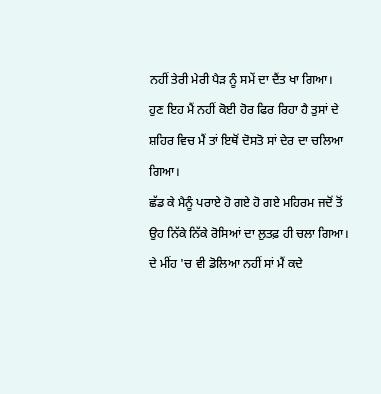ਨਹੀਂ ਤੇਰੀ ਮੇਰੀ ਪੈੜ ਨੂੰ ਸਮੇਂ ਦਾ ਦੈਂਤ ਖਾ ਗਿਆ।
ਹੁਣ ਇਹ ਮੈਂ ਨਹੀਂ ਕੋਈ ਹੋਰ ਫਿਰ ਰਿਹਾ ਹੈ ਤੁਸਾਂ ਦੇ ਸ਼ਹਿਰ ਵਿਚ ਮੈਂ ਤਾਂ ਇਥੋਂ ਦੋਸਤੋ ਸਾਂ ਦੇਰ ਦਾ ਚਲਿਆ ਗਿਆ।
ਛੱਡ ਕੇ ਮੈਨੂੰ ਪਰਾਏ ਹੋ ਗਏ ਹੋ ਗਏ ਮਹਿਰਮ ਜਦੋਂ ਤੋਂ ਉਹ ਨਿੱਕੇ ਨਿੱਕੇ ਰੋਸਿਆਂ ਦਾ ਲੁਤਫ਼ ਹੀ ਚਲਾ ਗਿਆ।
ਦੇ ਮੀਂਹ 'ਚ ਵੀ ਡੋਲਿਆ ਨਹੀਂ ਸਾਂ ਮੈਂ ਕਦੇ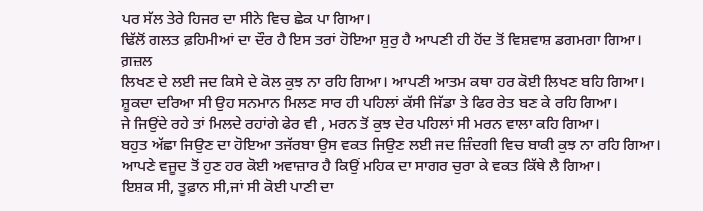ਪਰ ਸੱਲ ਤੇਰੇ ਹਿਜਰ ਦਾ ਸੀਨੇ ਵਿਚ ਛੇਕ ਪਾ ਗਿਆ।
ਢਿੱਲੋਂ ਗਲਤ ਫ਼ਹਿਮੀਆਂ ਦਾ ਦੌਰ ਹੈ ਇਸ ਤਰਾਂ ਹੋਇਆ ਸ਼ੁਰੁ ਹੈ ਆਪਣੀ ਹੀ ਹੋਂਦ ਤੋਂ ਵਿਸ਼ਵਾਸ਼ ਡਗਮਗਾ ਗਿਆ।
ਗ਼ਜ਼ਲ
ਲਿਖਣ ਦੇ ਲਈ ਜਦ ਕਿਸੇ ਦੇ ਕੋਲ ਕੁਝ ਨਾ ਰਹਿ ਗਿਆ। ਆਪਣੀ ਆਤਮ ਕਥਾ ਹਰ ਕੋਈ ਲਿਖਣ ਬਹਿ ਗਿਆ।
ਸ਼ੂਕਦਾ ਦਰਿਆ ਸੀ ਉਹ ਸਨਮਾਨ ਮਿਲਣ ਸਾਰ ਹੀ ਪਹਿਲਾਂ ਕੱਸੀ ਜਿੱਡਾ ਤੇ ਫਿਰ ਰੇਤ ਬਣ ਕੇ ਰਹਿ ਗਿਆ।
ਜੇ ਜਿਉਂਦੇ ਰਹੇ ਤਾਂ ਮਿਲਦੇ ਰਹਾਂਗੇ ਫੇਰ ਵੀ , ਮਰਨ ਤੋਂ ਕੁਝ ਦੇਰ ਪਹਿਲਾਂ ਸੀ ਮਰਨ ਵਾਲਾ ਕਹਿ ਗਿਆ।
ਬਹੁਤ ਅੱਛਾ ਜਿਉਣ ਦਾ ਹੋਇਆ ਤਜੱਰਬਾ ਉਸ ਵਕਤ ਜਿਉਣ ਲਈ ਜਦ ਜ਼ਿੰਦਗੀ ਵਿਚ ਬਾਕੀ ਕੁਝ ਨਾ ਰਹਿ ਗਿਆ।
ਆਪਣੇ ਵਜੂਦ ਤੋਂ ਹੁਣ ਹਰ ਕੋਈ ਅਵਾਜ਼ਾਰ ਹੈ ਕਿਉਂ ਮਹਿਕ ਦਾ ਸਾਗਰ ਚੁਰਾ ਕੇ ਵਕਤ ਕਿੱਥੇ ਲੈ ਗਿਆ।
ਇਸ਼ਕ ਸੀ, ਤੂਫ਼ਾਨ ਸੀ,ਜਾਂ ਸੀ ਕੋਈ ਪਾਣੀ ਦਾ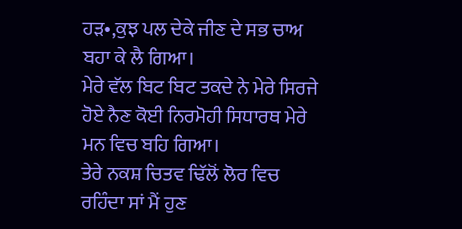ਹੜ•,ਕੁਝ ਪਲ ਦੇਕੇ ਜੀਣ ਦੇ ਸਭ ਚਾਅ ਬਹਾ ਕੇ ਲੈ ਗਿਆ।
ਮੇਰੇ ਵੱਲ ਬਿਟ ਬਿਟ ਤਕਦੇ ਨੇ ਮੇਰੇ ਸਿਰਜੇ ਹੋਏ ਨੈਣ ਕੋਈ ਨਿਰਮੋਹੀ ਸਿਧਾਰਥ ਮੇਰੇ ਮਨ ਵਿਚ ਬਹਿ ਗਿਆ।
ਤੇਰੇ ਨਕਸ਼ ਚਿਤਵ ਢਿੱਲੋਂ ਲੋਰ ਵਿਚ ਰਹਿੰਦਾ ਸਾਂ ਮੈਂ ਹੁਣ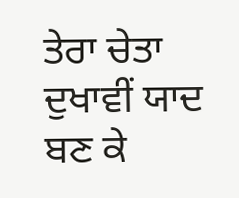ਤੇਰਾ ਚੇਤਾ ਦੁਖਾਵੀਂ ਯਾਦ ਬਣ ਕੇ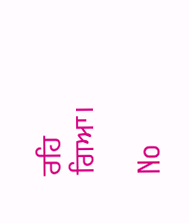ਰਹਿ ਗਿਆ।

No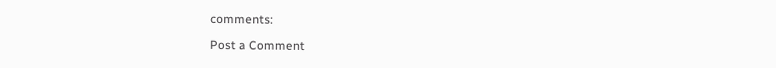comments:

Post a Comment